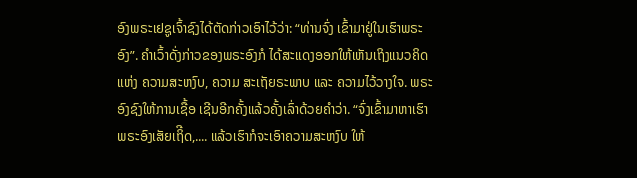ອົງພຣະເຢຊູເຈົ້າຊົງໄດ້ຕັດກ່າວເອົາໄວ້ວ່າ: “ທ່ານຈົ່ງ ເຂົ້າມາຢູ່ໃນເຮົາພຣະອົງ”. ຄຳເວົ້າດັ່ງກ່າວຂອງພຣະອົງກໍ ໄດ້ສະແດງອອກໃຫ້ເຫັນເຖິງແນວຄິດແຫ່ງ ຄວາມສະຫງົບ, ຄວາມ ສະເຖັຍຣະພາບ ແລະ ຄວາມໄວ້ວາງໃຈ. ພຣະອົງຊົງໃຫ້ການເຊື້ອ ເຊີນອີກຄັ້ງແລ້ວຄັ້ງເລົ່າດ້ວຍຄຳວ່າ. “ຈົ່ງເຂົ້າມາຫາເຮົາ ພຣະອົງເສັຍເຖິີດ,.... ແລ້ວເຮົາກໍຈະເອົາຄວາມສະຫງົບ ໃຫ້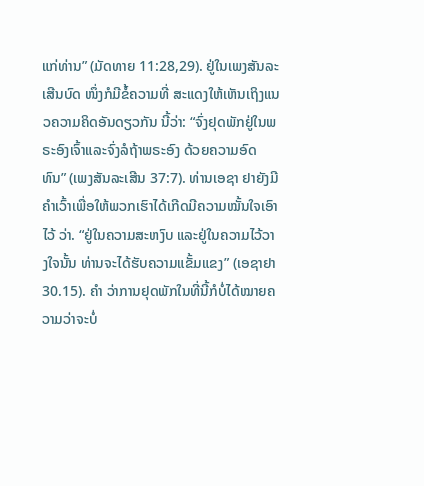ແກ່ທ່ານ” (ມັດທາຍ 11:28,29). ຢູ່ໃນເພງສັນລະເສີນບົດ ໜຶ່ງກໍມີຂໍ້ຄວາມທີ່ ສະແດງໃຫ້ເຫັນເຖິງແນວຄວາມຄິດອັນດຽວກັນ ນີ້ວ່າ: “ຈົ່ງຢຸດພັກຢູ່ໃນພຣະອົງເຈົ້າແລະຈົ່ງລໍຖ້າພຣະອົງ ດ້ວຍຄວາມອົດທົນ” (ເພງສັນລະເສີນ 37:7). ທ່ານເອຊາ ຢາຍັງມີຄຳເວົ້າເພື່ອໃຫ້ພວກເຮົາໄດ້ເກີດມີຄວາມໝັ້ນໃຈເອົາໄວ້ ວ່າ. “ຢູ່ໃນຄວາມສະຫງົບ ແລະຢູ່ໃນຄວາມໄວ້ວາງໃຈນັ້ນ ທ່ານຈະໄດ້ຮັບຄວາມແຂັ້ມແຂງ” (ເອຊາຢາ 30.15). ຄຳ ວ່າການຢຸດພັກໃນທີ່ນີ້ກໍບໍ່ໄດ້ໝາຍຄວາມວ່າຈະບໍ່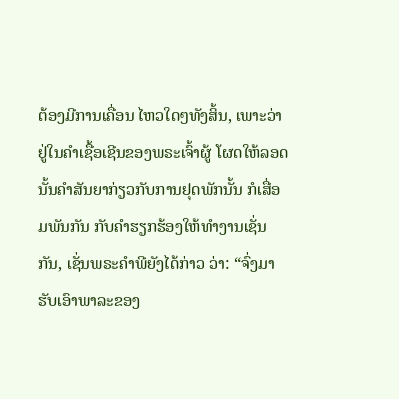ຕ້ອງມີການເຄື່ອນ ໄຫວໃດໆທັງສິ້ນ, ເພາະວ່າຢູ່ໃນຄຳເຊື້ອເຊີນຂອງພຣະເຈົ້າຜູ້ ໂຜດໃຫ້ລອດນັ້ນຄຳສັນຍາກ່ຽວກັບການຢຸດພັກນັ້ນ ກໍເສື່ອມພັນກັນ ກັບຄຳຮຽກຮ້ອງໃຫ້ທຳງານເຊັ່ນກັນ, ເຊັ່ນພຣະຄຳພີຍັງໄດ້ກ່າວ ວ່າ: “ຈົ່ງມາຮັບເອົາພາລະຂອງ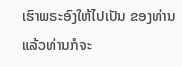ເຮົາພຣະອົງໃຫ້ໄປເປັນ ຂອງທ່ານແລ້ວທ່ານກໍຈະ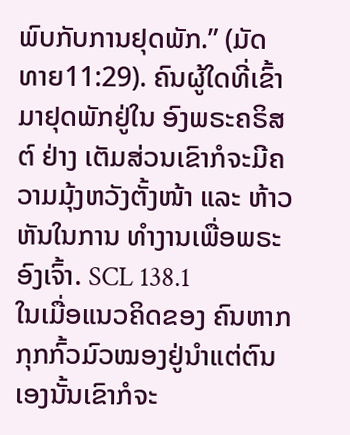ພົບກັບການຢຸດພັກ.” (ມັດ ທາຍ11:29). ຄົນຜູ້ໃດທີ່ເຂົ້າມາຢຸດພັກຢູ່ໃນ ອົງພຣະຄຣິສຕ໌ ຢ່າງ ເຕັມສ່ວນເຂົາກໍຈະມີຄວາມມຸ້ງຫວັງຕັ້ງໜ້າ ແລະ ຫ້າວຫັນໃນການ ທຳງານເພື່ອພຣະອົງເຈົ້າ. SCL 138.1
ໃນເມື່ອແນວຄິດຂອງ ຄົນຫາກກຸກກົ້ວມົວໝອງຢູ່ນຳແຕ່ຕົນ ເອງນັ້ນເຂົາກໍຈະ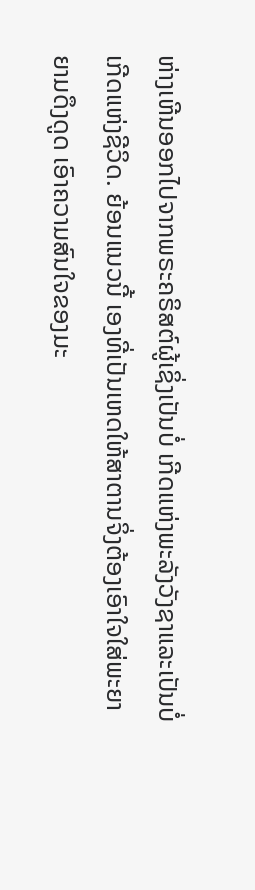ຫ່າງເຫີນອອກໄປຈາກພຣະຄຣິສຕ໌ຜູ້ເຊິ່ງເປັນບໍ່ ເກີດແຫ່ງພະລັງວັງຊາແລະເປັນບໍ່ເກີດແຫ່ງຊີວິດ. ຍ້ອນແນວນີ້ ເອງທີ່ເປັນເຫດໃຫ້ສາຕານຈິ່ງຕ້ອງເອົາໃຈໃສ່ພະຍາຍາມດຶງດູດ ເອົາຄວາມສົນໃຈຂອງມະ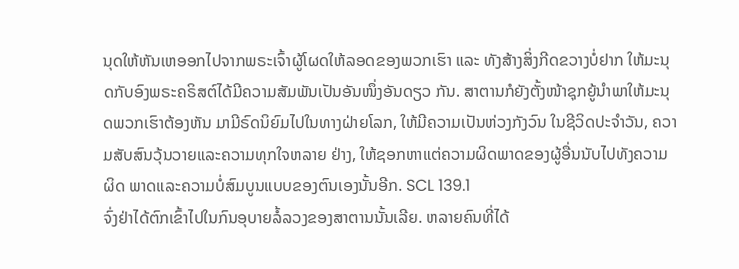ນຸດໃຫ້ຫັນເຫອອກໄປຈາກພຣະເຈົ້າຜູ້ໂຜດໃຫ້ລອດຂອງພວກເຮົາ ແລະ ທັງສ້າງສິ່ງກີດຂວາງບໍ່ຢາກ ໃຫ້ມະນຸດກັບອົງພຣະຄຣິສຕ໌ໄດ້ມີຄວາມສັມພັນເປັນອັນໜຶ່ງອັນດຽວ ກັນ. ສາຕານກໍຍັງຕັ້ງໜ້າຊຸກຍູ້ນຳພາໃຫ້ມະນຸດພວກເຮົາຕ້ອງຫັນ ມາມີຣົດນິຍົມໄປໃນທາງຝ່າຍໂລກ, ໃຫ້ມີຄວາມເປັນຫ່ວງກັງວົນ ໃນຊີວິດປະຈຳວັນ, ຄວາມສັບສົນວຸ້ນວາຍແລະຄວາມທຸກໃຈຫລາຍ ຢ່າງ, ໃຫ້ຊອກຫາແຕ່ຄວາມຜິດພາດຂອງຜູ້ອື່ນນັບໄປທັງຄວາມຜິດ ພາດແລະຄວາມບໍ່ສົມບູນແບບຂອງຕົນເອງນັ້ນອີກ. SCL 139.1
ຈົ່ງຢ່າໄດ້ຕົກເຂົ້າໄປໃນກົນອຸບາຍລໍ້ລວງຂອງສາຕານນັ້ນເລີຍ. ຫລາຍຄົນທີ່ໄດ້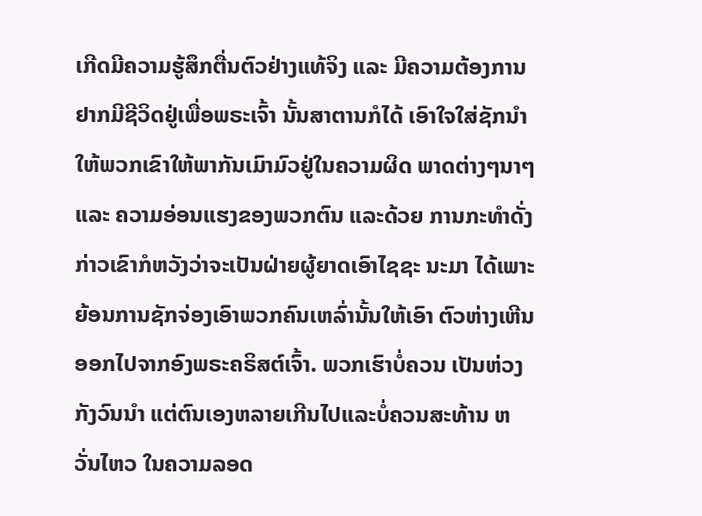ເກີດມີຄວາມຮູ້ສຶກຕື່ນຕົວຢ່າງແທ້ຈິງ ແລະ ມີຄວາມຕ້ອງການຢາກມີຊີວິດຢູ່ເພື່ອພຣະເຈົ້າ ນັ້ນສາຕານກໍໄດ້ ເອົາໃຈໃສ່ຊັກນຳໃຫ້ພວກເຂົາໃຫ້ພາກັນເມົາມົວຢູ່ໃນຄວາມຜິດ ພາດຕ່າງໆນາໆ ແລະ ຄວາມອ່ອນແຮງຂອງພວກຕົນ ແລະດ້ວຍ ການກະທຳດັ່ງກ່າວເຂົາກໍຫວັງວ່າຈະເປັນຝ່າຍຜູ້ຍາດເອົາໄຊຊະ ນະມາ ໄດ້ເພາະຍ້ອນການຊັກຈ່ອງເອົາພວກຄົນເຫລົ່ານັ້ນໃຫ້ເອົາ ຕົວຫ່າງເຫີນອອກໄປຈາກອົງພຣະຄຣິສຕ໌ເຈົ້າ. ພວກເຮົາບໍ່ຄວນ ເປັນຫ່ວງກັງວົນນຳ ແຕ່ຕົນເອງຫລາຍເກີນໄປແລະບໍ່ຄວນສະທ້ານ ຫວັ່ນໄຫວ ໃນຄວາມລອດ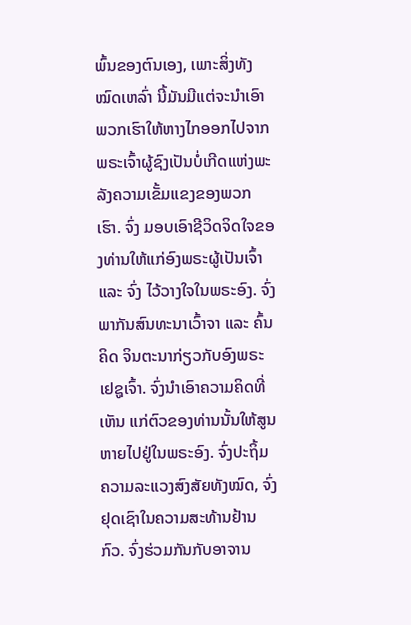ພົ້ນຂອງຕົນເອງ, ເພາະສິ່ງທັງໝົດເຫລົ່າ ນີ້ມັນມີແຕ່ຈະນຳເອົາພວກເຮົາໃຫ້ຫາງໄກອອກໄປຈາກພຣະເຈົ້າຜູ້ຊົງເປັນບໍ່ເກີດແຫ່ງພະລັງຄວາມເຂັ້ມແຂງຂອງພວກເຮົາ. ຈົ່ງ ມອບເອົາຊີວິດຈິດໃຈຂອງທ່ານໃຫ້ແກ່ອົງພຣະຜູ້ເປັນເຈົ້າແລະ ຈົ່ງ ໄວ້ວາງໃຈໃນພຣະອົງ. ຈົ່ງພາກັນສົນທະນາເວົ້າຈາ ແລະ ຄົ້ນຄິດ ຈິນຕະນາກ່ຽວກັບອົງພຣະເຢຊູເຈົ້າ. ຈົ່ງນຳເອົາຄວາມຄິດທີ່ເຫັນ ແກ່ຕົວຂອງທ່ານນັ້ນໃຫ້ສູນຫາຍໄປຢູ່ໃນພຣະອົງ. ຈົ່ງປະຖິ້ມ ຄວາມລະແວງສົງສັຍທັງໝົດ, ຈົ່ງຢຸດເຊົາໃນຄວາມສະທ້ານຢ້ານ ກົວ. ຈົ່ງຮ່ວມກັນກັບອາຈານ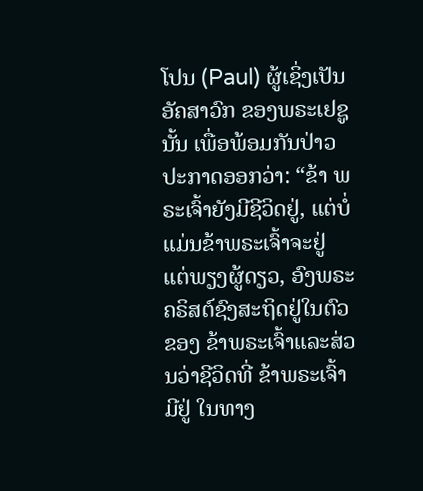ໂປນ (Paul) ຜູ້ເຊິ່ງເປັນອັຄສາວົກ ຂອງພຣະເຢຊູນັ້ນ ເພື່ອພ້ອມກັນປ່າວປະກາດອອກວ່າ: “ຂ້າ ພຣະເຈົ້າຍັງມີຊີວິດຢູ່, ແຕ່ບໍ່ແມ່ນຂ້າພຣະເຈົ້າຈະຢູ່ ແຕ່ພຽງຜູ້ດຽວ, ອົງພຣະຄຣິສຕ໌ຊົງສະຖິດຢູ່ໃນຕົວຂອງ ຂ້າພຣະເຈົ້າແລະສ່ວນວ່າຊີວິດທີ່ ຂ້າພຣະເຈົ້າມີຢູ່ ໃນທາງ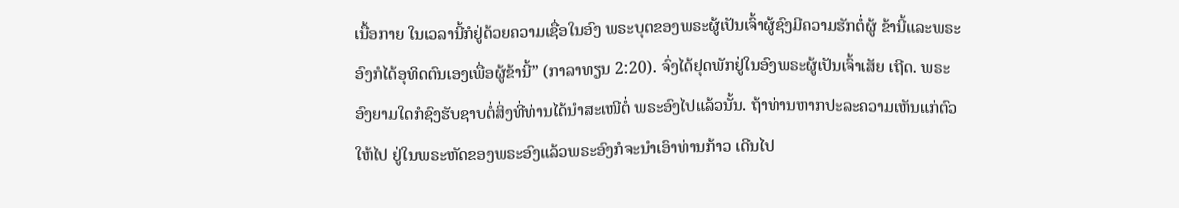ເນື້ອກາຍ ໃນເວລານີ້ກໍຢູ່ດ້ວຍຄວາມເຊື່ອໃນອົງ ພຣະບຸຕຂອງພຣະຜູ້ເປັນເຈົ້າຜູ້ຊົງມີຄວາມຮັກຕໍ່ຜູ້ ຂ້ານີ້ແລະພຣະອົງກໍໄດ້ອຸທິດຕົນເອງເພື່ອຜູ້ຂ້ານີ້” (ກາລາທຽນ 2:20). ຈົ່ງໄດ້ຢຸດພັກຢູ່ໃນອົງພຣະຜູ້ເປັນເຈົ້າເສັຍ ເຖີດ. ພຣະອົງຍາມໃດກໍຊົງຮັບຊາບຕໍ່ສິ່ງທີ່ທ່ານໄດ້ນຳສະເໜີຕໍ່ ພຣະອົງໄປແລ້ວນັ້ນ. ຖ້າທ່ານຫາກປະລະຄວາມເຫັນແກ່ຕົວໃຫ້ໄປ ຢູ່ໃນພຣະຫັດຂອງພຣະອົງແລ້ວພຣະອົງກໍຈະນຳເອົາທ່ານກ້າວ ເດີນໄປ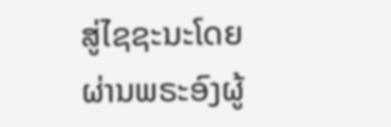ສູ່ໄຊຊະນະໂດຍຜ່ານພຣະອົງຜູ້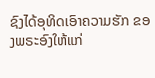ຊົງໄດ້ອຸທິດເອົາຄວາມຮັກ ຂອງພຣະອົງໃຫ້ແກ່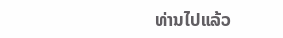ທ່ານໄປແລ້ວ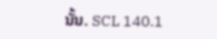ນັ້ນ. SCL 140.1